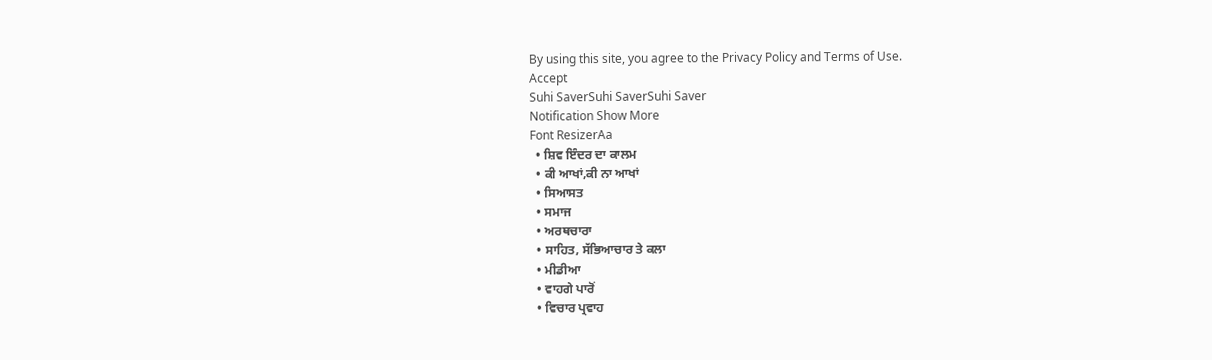By using this site, you agree to the Privacy Policy and Terms of Use.
Accept
Suhi SaverSuhi SaverSuhi Saver
Notification Show More
Font ResizerAa
  • ਸ਼ਿਵ ਇੰਦਰ ਦਾ ਕਾਲਮ
  • ਕੀ ਆਖਾਂ,ਕੀ ਨਾ ਆਖਾਂ
  • ਸਿਆਸਤ
  • ਸਮਾਜ
  • ਅਰਥਚਾਰਾ
  • ਸਾਹਿਤ, ਸੱਭਿਆਚਾਰ ਤੇ ਕਲਾ
  • ਮੀਡੀਆ
  • ਵਾਹਗੇ ਪਾਰੋਂ
  • ਵਿਚਾਰ ਪ੍ਰਵਾਹ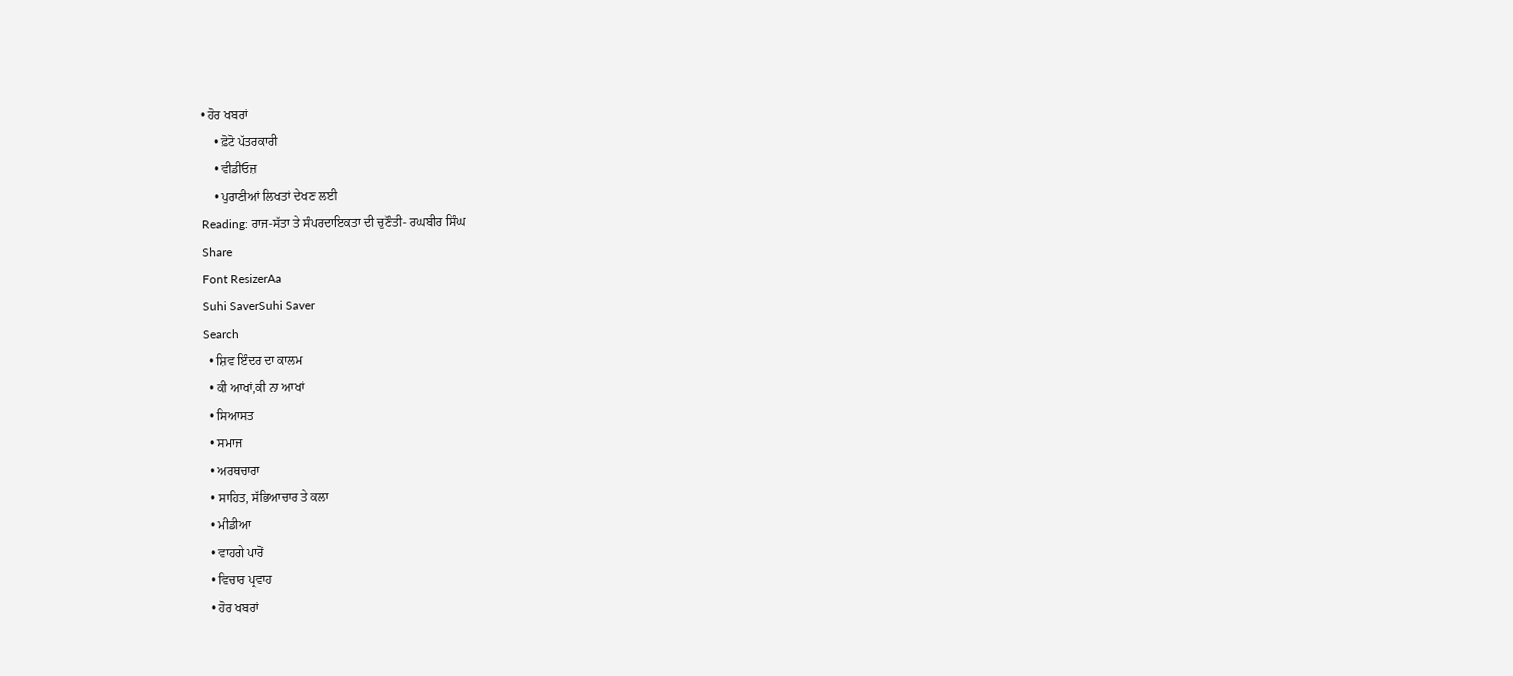• ਹੋਰ ਖਬਰਾਂ
    • ਫ਼ੋਟੋ ਪੱਤਰਕਾਰੀ
    • ਵੀਡੀਓਜ਼
    • ਪੁਰਾਣੀਆਂ ਲਿਖਤਾਂ ਦੇਖਣ ਲਈ
Reading: ਰਾਜ-ਸੱਤਾ ਤੇ ਸੰਪਰਦਾਇਕਤਾ ਦੀ ਚੁਣੌਤੀ- ਰਘਬੀਰ ਸਿੰਘ
Share
Font ResizerAa
Suhi SaverSuhi Saver
Search
  • ਸ਼ਿਵ ਇੰਦਰ ਦਾ ਕਾਲਮ
  • ਕੀ ਆਖਾਂ,ਕੀ ਨਾ ਆਖਾਂ
  • ਸਿਆਸਤ
  • ਸਮਾਜ
  • ਅਰਥਚਾਰਾ
  • ਸਾਹਿਤ, ਸੱਭਿਆਚਾਰ ਤੇ ਕਲਾ
  • ਮੀਡੀਆ
  • ਵਾਹਗੇ ਪਾਰੋਂ
  • ਵਿਚਾਰ ਪ੍ਰਵਾਹ
  • ਹੋਰ ਖਬਰਾਂ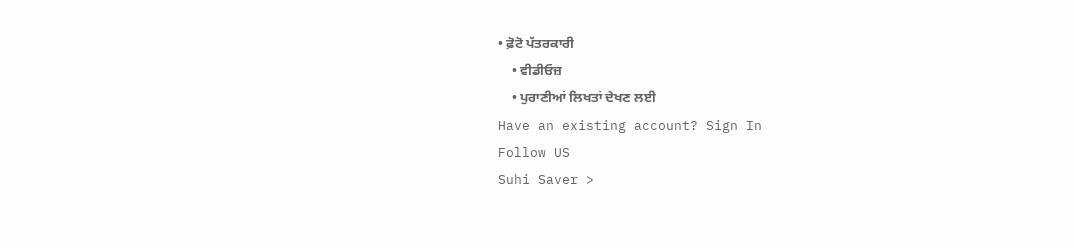• ਫ਼ੋਟੋ ਪੱਤਰਕਾਰੀ
    • ਵੀਡੀਓਜ਼
    • ਪੁਰਾਣੀਆਂ ਲਿਖਤਾਂ ਦੇਖਣ ਲਈ
Have an existing account? Sign In
Follow US
Suhi Saver >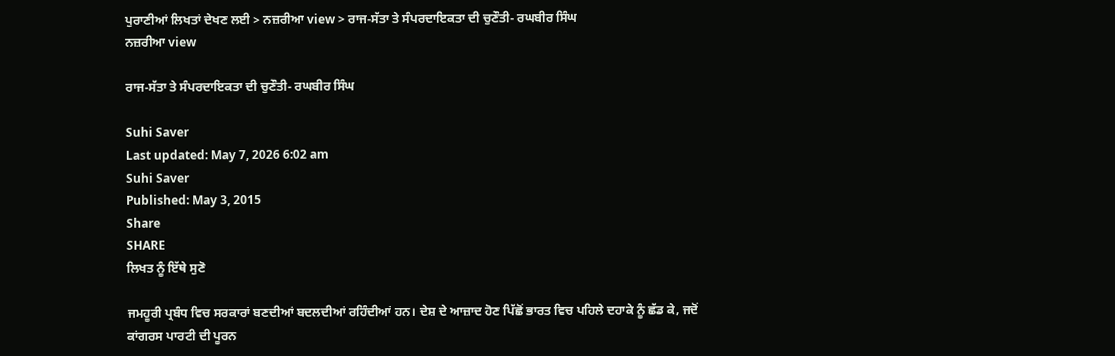ਪੁਰਾਣੀਆਂ ਲਿਖਤਾਂ ਦੇਖਣ ਲਈ > ਨਜ਼ਰੀਆ view > ਰਾਜ-ਸੱਤਾ ਤੇ ਸੰਪਰਦਾਇਕਤਾ ਦੀ ਚੁਣੌਤੀ- ਰਘਬੀਰ ਸਿੰਘ
ਨਜ਼ਰੀਆ view

ਰਾਜ-ਸੱਤਾ ਤੇ ਸੰਪਰਦਾਇਕਤਾ ਦੀ ਚੁਣੌਤੀ- ਰਘਬੀਰ ਸਿੰਘ

Suhi Saver
Last updated: May 7, 2026 6:02 am
Suhi Saver
Published: May 3, 2015
Share
SHARE
ਲਿਖਤ ਨੂੰ ਇੱਥੇ ਸੁਣੋ

ਜਮਹੂਰੀ ਪ੍ਰਬੰਧ ਵਿਚ ਸਰਕਾਰਾਂ ਬਣਦੀਆਂ ਬਦਲਦੀਆਂ ਰਹਿੰਦੀਆਂ ਹਨ। ਦੇਸ਼ ਦੇ ਆਜ਼ਾਦ ਹੋਣ ਪਿੱਛੋਂ ਭਾਰਤ ਵਿਚ ਪਹਿਲੇ ਦਹਾਕੇ ਨੂੰ ਛੱਡ ਕੇ, ਜਦੋਂ ਕਾਂਗਰਸ ਪਾਰਟੀ ਦੀ ਪੂਰਨ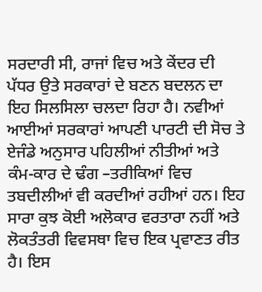ਸਰਦਾਰੀ ਸੀ, ਰਾਜਾਂ ਵਿਚ ਅਤੇ ਕੇਂਦਰ ਦੀ ਪੱਧਰ ਉਤੇ ਸਰਕਾਰਾਂ ਦੇ ਬਣਨ ਬਦਲਨ ਦਾ ਇਹ ਸਿਲਸਿਲਾ ਚਲਦਾ ਰਿਹਾ ਹੈ। ਨਵੀਆਂ ਆਈਆਂ ਸਰਕਾਰਾਂ ਆਪਣੀ ਪਾਰਟੀ ਦੀ ਸੋਚ ਤੇ ਏਜੰਡੇ ਅਨੁਸਾਰ ਪਹਿਲੀਆਂ ਨੀਤੀਆਂ ਅਤੇ ਕੰਮ-ਕਾਰ ਦੇ ਢੰਗ –ਤਰੀਕਿਆਂ ਵਿਚ ਤਬਦੀਲੀਆਂ ਵੀ ਕਰਦੀਆਂ ਰਹੀਆਂ ਹਨ। ਇਹ ਸਾਰਾ ਕੁਝ ਕੋਈ ਅਲੋਕਾਰ ਵਰਤਾਰਾ ਨਹੀਂ ਅਤੇ ਲੋਕਤੰਤਰੀ ਵਿਵਸਥਾ ਵਿਚ ਇਕ ਪ੍ਰਵਾਣਤ ਰੀਤ ਹੈ। ਇਸ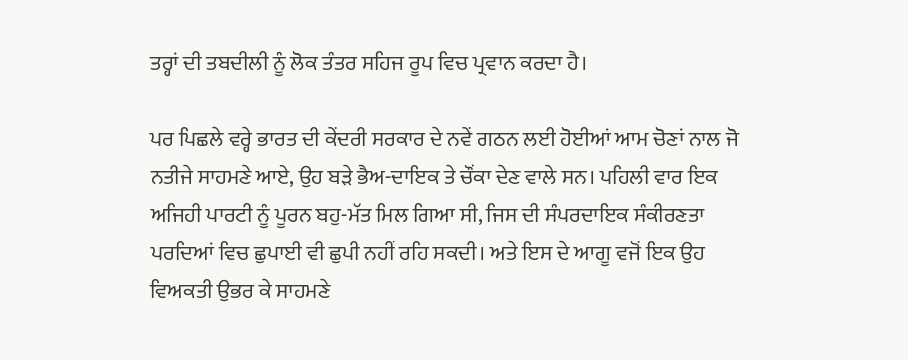ਤਰ੍ਹਾਂ ਦੀ ਤਬਦੀਲੀ ਨੂੰ ਲੋਕ ਤੰਤਰ ਸਹਿਜ ਰੂਪ ਵਿਚ ਪ੍ਰਵਾਨ ਕਰਦਾ ਹੈ।

ਪਰ ਪਿਛਲੇ ਵਰ੍ਹੇ ਭਾਰਤ ਦੀ ਕੇਂਦਰੀ ਸਰਕਾਰ ਦੇ ਨਵੇਂ ਗਠਨ ਲਈ ਹੋਈਆਂ ਆਮ ਚੋਣਾਂ ਨਾਲ ਜੋ ਨਤੀਜੇ ਸਾਹਮਣੇ ਆਏ, ਉਹ ਬੜੇ ਭੈਅ-ਦਾਇਕ ਤੇ ਚੌਂਕਾ ਦੇਣ ਵਾਲੇ ਸਨ। ਪਹਿਲੀ ਵਾਰ ਇਕ ਅਜਿਹੀ ਪਾਰਟੀ ਨੂੰ ਪੂਰਨ ਬਹੁ-ਮੱਤ ਮਿਲ ਗਿਆ ਸੀ, ਜਿਸ ਦੀ ਸੰਪਰਦਾਇਕ ਸੰਕੀਰਣਤਾ ਪਰਦਿਆਂ ਵਿਚ ਛੁਪਾਈ ਵੀ ਛੁਪੀ ਨਹੀਂ ਰਹਿ ਸਕਦੀ। ਅਤੇ ਇਸ ਦੇ ਆਗੂ ਵਜੋਂ ਇਕ ਉਹ ਵਿਅਕਤੀ ਉਭਰ ਕੇ ਸਾਹਮਣੇ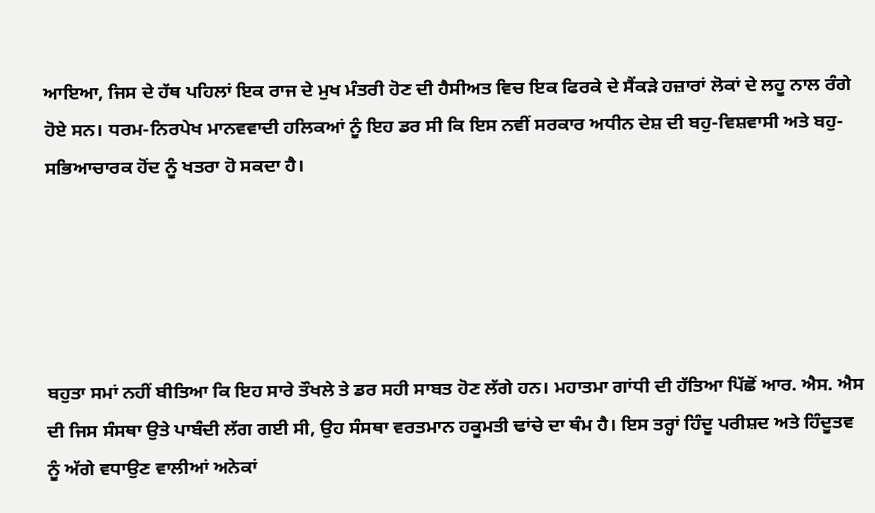ਆਇਆ, ਜਿਸ ਦੇ ਹੱਥ ਪਹਿਲਾਂ ਇਕ ਰਾਜ ਦੇ ਮੁਖ ਮੰਤਰੀ ਹੋਣ ਦੀ ਹੈਸੀਅਤ ਵਿਚ ਇਕ ਫਿਰਕੇ ਦੇ ਸੈਂਕੜੇ ਹਜ਼ਾਰਾਂ ਲੋਕਾਂ ਦੇ ਲਹੂ ਨਾਲ ਰੰਗੇ ਹੋਏ ਸਨ। ਧਰਮ-ਨਿਰਪੇਖ ਮਾਨਵਵਾਦੀ ਹਲਿਕਆਂ ਨੂੰ ਇਹ ਡਰ ਸੀ ਕਿ ਇਸ ਨਵੀਂ ਸਰਕਾਰ ਅਧੀਨ ਦੇਸ਼ ਦੀ ਬਹੁ-ਵਿਸ਼ਵਾਸੀ ਅਤੇ ਬਹੁ-ਸਭਿਆਚਾਰਕ ਹੋਂਦ ਨੂੰ ਖਤਰਾ ਹੋ ਸਕਦਾ ਹੈ।





ਬਹੁਤਾ ਸਮਾਂ ਨਹੀਂ ਬੀਤਿਆ ਕਿ ਇਹ ਸਾਰੇ ਤੌਖਲੇ ਤੇ ਡਰ ਸਹੀ ਸਾਬਤ ਹੋਣ ਲੱਗੇ ਹਨ। ਮਹਾਤਮਾ ਗਾਂਧੀ ਦੀ ਹੱਤਿਆ ਪਿੱਛੋਂ ਆਰ. ਐਸ. ਐਸ ਦੀ ਜਿਸ ਸੰਸਥਾ ਉਤੇ ਪਾਬੰਦੀ ਲੱਗ ਗਈ ਸੀ, ਉਹ ਸੰਸਥਾ ਵਰਤਮਾਨ ਹਕੂਮਤੀ ਢਾਂਚੇ ਦਾ ਥੰਮ ਹੈ। ਇਸ ਤਰ੍ਹਾਂ ਹਿੰਦੂ ਪਰੀਸ਼ਦ ਅਤੇ ਹਿੰਦੂਤਵ ਨੂੰ ਅੱਗੇ ਵਧਾਉਣ ਵਾਲੀਆਂ ਅਨੇਕਾਂ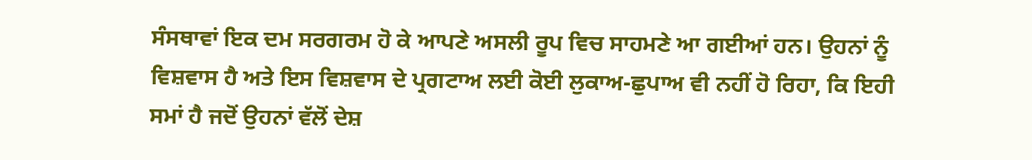ਸੰਸਥਾਵਾਂ ਇਕ ਦਮ ਸਰਗਰਮ ਹੋ ਕੇ ਆਪਣੇ ਅਸਲੀ ਰੂਪ ਵਿਚ ਸਾਹਮਣੇ ਆ ਗਈਆਂ ਹਨ। ਉਹਨਾਂ ਨੂੰ ਵਿਸ਼ਵਾਸ ਹੈ ਅਤੇ ਇਸ ਵਿਸ਼ਵਾਸ ਦੇ ਪ੍ਰਗਟਾਅ ਲਈ ਕੋਈ ਲੁਕਾਅ-ਛੁਪਾਅ ਵੀ ਨਹੀਂ ਹੋ ਰਿਹਾ, ਕਿ ਇਹੀ ਸਮਾਂ ਹੈ ਜਦੋਂ ਉਹਨਾਂ ਵੱਲੋਂ ਦੇਸ਼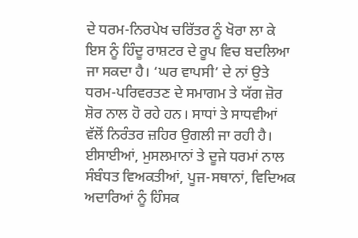ਦੇ ਧਰਮ-ਨਿਰਪੇਖ ਚਰਿੱਤਰ ਨੂੰ ਖੋਰਾ ਲਾ ਕੇ ਇਸ ਨੂੰ ਹਿੰਦੂ ਰਾਸ਼ਟਰ ਦੇ ਰੂਪ ਵਿਚ ਬਦਲਿਆ ਜਾ ਸਕਦਾ ਹੈ। ‘ਘਰ ਵਾਪਸੀ’ ਦੇ ਨਾਂ ਉਤੇ ਧਰਮ-ਪਰਿਵਰਤਣ ਦੇ ਸਮਾਗਮ ਤੇ ਯੱਗ ਜ਼ੋਰ ਸ਼ੋਰ ਨਾਲ ਹੋ ਰਹੇ ਹਨ। ਸਾਧਾਂ ਤੇ ਸਾਧਵੀਆਂ ਵੱਲੋਂ ਨਿਰੰਤਰ ਜ਼ਹਿਰ ਉਗਲੀ ਜਾ ਰਹੀ ਹੈ। ਈਸਾਈਆਂ, ਮੁਸਲਮਾਨਾਂ ਤੇ ਦੂਜੇ ਧਰਮਾਂ ਨਾਲ ਸੰਬੰਧਤ ਵਿਅਕਤੀਆਂ, ਪੂਜ-ਸਥਾਨਾਂ, ਵਿਦਿਅਕ ਅਦਾਰਿਆਂ ਨੂੰ ਹਿੰਸਕ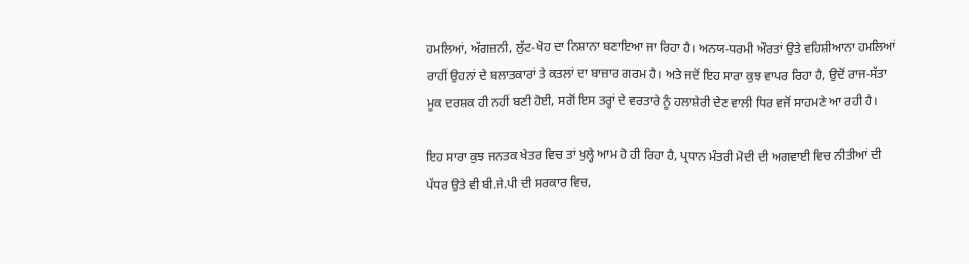ਹਮਲਿਆਂ, ਅੱਗਜ਼ਨੀ, ਲੁੱਟ-ਖੋਹ ਦਾ ਨਿਸ਼ਾਨਾ ਬਣਾਇਆ ਜਾ ਰਿਹਾ ਹੈ। ਅਨਯ-ਧਰਮੀ ਔਰਤਾਂ ਉਤੇ ਵਹਿਸ਼ੀਆਨਾ ਹਮਲਿਆਂ ਰਾਹੀਂ ਉਹਨਾਂ ਦੇ ਬਲਾਤਕਾਰਾਂ ਤੇ ਕਤਲਾਂ ਦਾ ਬਾਜ਼ਾਰ ਗਰਮ ਹੈ। ਅਤੇ ਜਦੋਂ ਇਹ ਸਾਰਾ ਕੁਝ ਵਾਪਰ ਰਿਹਾ ਹੈ, ਉਦੋਂ ਰਾਜ-ਸੱਤਾ ਮੂਕ ਦਰਸ਼ਕ ਹੀ ਨਹੀਂ ਬਣੀ ਹੋਈ, ਸਗੋਂ ਇਸ ਤਰ੍ਹਾਂ ਦੇ ਵਰਤਾਰੇ ਨੂੰ ਹਲਾਸ਼ੇਰੀ ਦੇਣ ਵਾਲੀ ਧਿਰ ਵਜੋਂ ਸਾਹਮਣੇ ਆ ਰਹੀ ਹੈ।

ਇਹ ਸਾਰਾ ਕੁਝ ਜਨਤਕ ਖੇਤਰ ਵਿਚ ਤਾਂ ਖੁਲ੍ਹੇ ਆਮ ਹੋ ਹੀ ਰਿਹਾ ਹੈ, ਪ੍ਰਧਾਨ ਮੰਤਰੀ ਮੋਦੀ ਦੀ ਅਗਵਾਈ ਵਿਚ ਨੀਤੀਆਂ ਦੀ ਪੱਧਰ ਉਤੇ ਵੀ ਬੀ.ਜੇ.ਪੀ ਦੀ ਸਰਕਾਰ ਵਿਚ,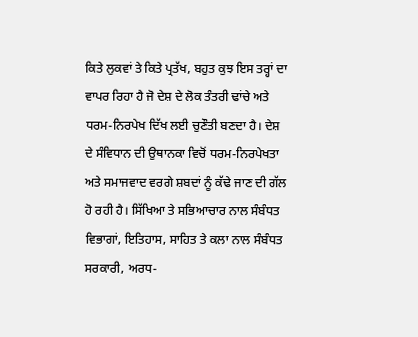ਕਿਤੇ ਲੁਕਵਾਂ ਤੇ ਕਿਤੇ ਪ੍ਰਤੱਖ, ਬਹੁਤ ਕੁਝ ਇਸ ਤਰ੍ਹਾਂ ਦਾ ਵਾਪਰ ਰਿਹਾ ਹੈ ਜੋ ਦੇਸ਼ ਦੇ ਲੋਕ ਤੰਤਰੀ ਢਾਂਚੇ ਅਤੇ ਧਰਮ-ਨਿਰਪੇਖ ਦਿੱਖ ਲਈ ਚੁਣੌਤੀ ਬਣਦਾ ਹੈ। ਦੇਸ਼ ਦੇ ਸੰਵਿਧਾਨ ਦੀ ਉਥਾਨਕਾ ਵਿਚੋਂ ਧਰਮ-ਨਿਰਪੇਖਤਾ ਅਤੇ ਸਮਾਜਵਾਦ ਵਰਗੇ ਸ਼ਬਦਾਂ ਨੂੰ ਕੱਢੇ ਜਾਣ ਦੀ ਗੱਲ ਹੋ ਰਹੀ ਹੈ। ਸਿੱਖਿਆ ਤੇ ਸਭਿਆਚਾਰ ਨਾਲ ਸੰਬੰਧਤ ਵਿਭਾਗਾਂ, ਇਤਿਹਾਸ, ਸਾਹਿਤ ਤੇ ਕਲਾ ਨਾਲ ਸੰਬੰਧਤ ਸਰਕਾਰੀ, ਅਰਧ-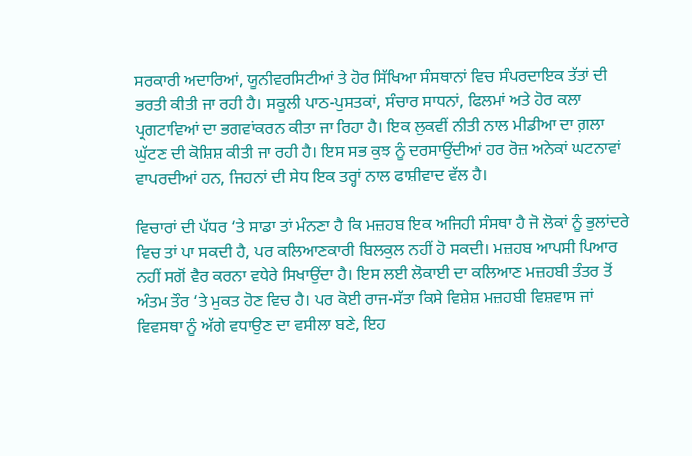ਸਰਕਾਰੀ ਅਦਾਰਿਆਂ, ਯੂਨੀਵਰਸਿਟੀਆਂ ਤੇ ਹੋਰ ਸਿੱਖਿਆ ਸੰਸਥਾਨਾਂ ਵਿਚ ਸੰਪਰਦਾਇਕ ਤੱਤਾਂ ਦੀ ਭਰਤੀ ਕੀਤੀ ਜਾ ਰਹੀ ਹੈ। ਸਕੂਲੀ ਪਾਠ-ਪੁਸਤਕਾਂ, ਸੰਚਾਰ ਸਾਧਨਾਂ, ਫਿਲਮਾਂ ਅਤੇ ਹੋਰ ਕਲਾ ਪ੍ਰਗਟਾਵਿਆਂ ਦਾ ਭਗਵਾਂਕਰਨ ਕੀਤਾ ਜਾ ਰਿਹਾ ਹੈ। ਇਕ ਲੁਕਵੀਂ ਨੀਤੀ ਨਾਲ ਮੀਡੀਆ ਦਾ ਗ਼ਲਾ ਘੁੱਟਣ ਦੀ ਕੋਸ਼ਿਸ਼ ਕੀਤੀ ਜਾ ਰਹੀ ਹੈ। ਇਸ ਸਭ ਕੁਝ ਨੂੰ ਦਰਸਾਉਂਦੀਆਂ ਹਰ ਰੋਜ਼ ਅਨੇਕਾਂ ਘਟਨਾਵਾਂ ਵਾਪਰਦੀਆਂ ਹਨ, ਜਿਹਨਾਂ ਦੀ ਸੇਧ ਇਕ ਤਰ੍ਹਾਂ ਨਾਲ ਫਾਸ਼ੀਵਾਦ ਵੱਲ ਹੈ।

ਵਿਚਾਰਾਂ ਦੀ ਪੱਧਰ ‘ਤੇ ਸਾਡਾ ਤਾਂ ਮੰਨਣਾ ਹੈ ਕਿ ਮਜ਼ਹਬ ਇਕ ਅਜਿਹੀ ਸੰਸਥਾ ਹੈ ਜੋ ਲੋਕਾਂ ਨੂੰ ਭੁਲਾਂਦਰੇ ਵਿਚ ਤਾਂ ਪਾ ਸਕਦੀ ਹੈ, ਪਰ ਕਲਿਆਣਕਾਰੀ ਬਿਲਕੁਲ ਨਹੀਂ ਹੋ ਸਕਦੀ। ਮਜ਼ਹਬ ਆਪਸੀ ਪਿਆਰ ਨਹੀਂ ਸਗੋਂ ਵੈਰ ਕਰਨਾ ਵਧੇਰੇ ਸਿਖਾਉਂਦਾ ਹੈ। ਇਸ ਲਈ ਲੋਕਾਈ ਦਾ ਕਲਿਆਣ ਮਜ਼ਹਬੀ ਤੰਤਰ ਤੋਂ ਅੰਤਮ ਤੌਰ ‘ਤੇ ਮੁਕਤ ਹੋਣ ਵਿਚ ਹੈ। ਪਰ ਕੋਈ ਰਾਜ-ਸੱਤਾ ਕਿਸੇ ਵਿਸ਼ੇਸ਼ ਮਜ਼ਹਬੀ ਵਿਸ਼ਵਾਸ ਜਾਂ ਵਿਵਸਥਾ ਨੂੰ ਅੱਗੇ ਵਧਾਉਣ ਦਾ ਵਸੀਲਾ ਬਣੇ, ਇਹ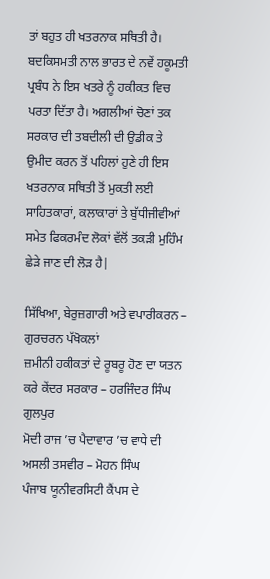ਤਾਂ ਬਹੁਤ ਹੀ ਖਤਰਨਾਕ ਸਥਿਤੀ ਹੈ। ਬਦਕਿਸਮਤੀ ਨਾਲ ਭਾਰਤ ਦੇ ਨਵੇਂ ਹਕੂਮਤੀ ਪ੍ਰਬੰਧ ਨੇ ਇਸ ਖਤਰੇ ਨੂੰ ਹਕੀਕਤ ਵਿਚ ਪਰਤਾ ਦਿੱਤਾ ਹੈ। ਅਗਲੀਆਂ ਚੋਣਾਂ ਤਕ ਸਰਕਾਰ ਦੀ ਤਬਦੀਲੀ ਦੀ ਉਡੀਕ ਤੇ ਉਮੀਦ ਕਰਨ ਤੋਂ ਪਹਿਲਾਂ ਹੁਣੇ ਹੀ ਇਸ ਖਤਰਨਾਕ ਸਥਿਤੀ ਤੋਂ ਮੁਕਤੀ ਲਈ ਸਾਹਿਤਕਾਰਾਂ, ਕਲਾਕਾਰਾਂ ਤੇ ਬੁੱਧੀਜੀਵੀਆਂ ਸਮੇਤ ਫਿਕਰਮੰਦ ਲੋਕਾਂ ਵੱਲੋਂ ਤਕੜੀ ਮੁਹਿੰਮ ਛੇੜੇ ਜਾਣ ਦੀ ਲੋੜ ਹੈ|

ਸਿੱਖਿਆ, ਬੇਰੁਜ਼ਗਾਰੀ ਅਤੇ ਵਪਾਰੀਕਰਨ – ਗੁਰਚਰਨ ਪੱਖੋਕਲਾਂ
ਜ਼ਮੀਨੀ ਹਕੀਕਤਾਂ ਦੇ ਰੂਬਰੂ ਹੋਣ ਦਾ ਯਤਨ ਕਰੇ ਕੇਂਦਰ ਸਰਕਾਰ – ਹਰਜਿੰਦਰ ਸਿੰਘ ਗੁਲਪੁਰ
ਮੋਦੀ ਰਾਜ ’ਚ ਪੈਦਾਵਾਰ ’ਚ ਵਾਧੇ ਦੀ ਅਸਲੀ ਤਸਵੀਰ – ਮੋਹਨ ਸਿੰਘ
ਪੰਜਾਬ ਯੂਨੀਵਰਸਿਟੀ ਕੈਂਪਸ ਦੇ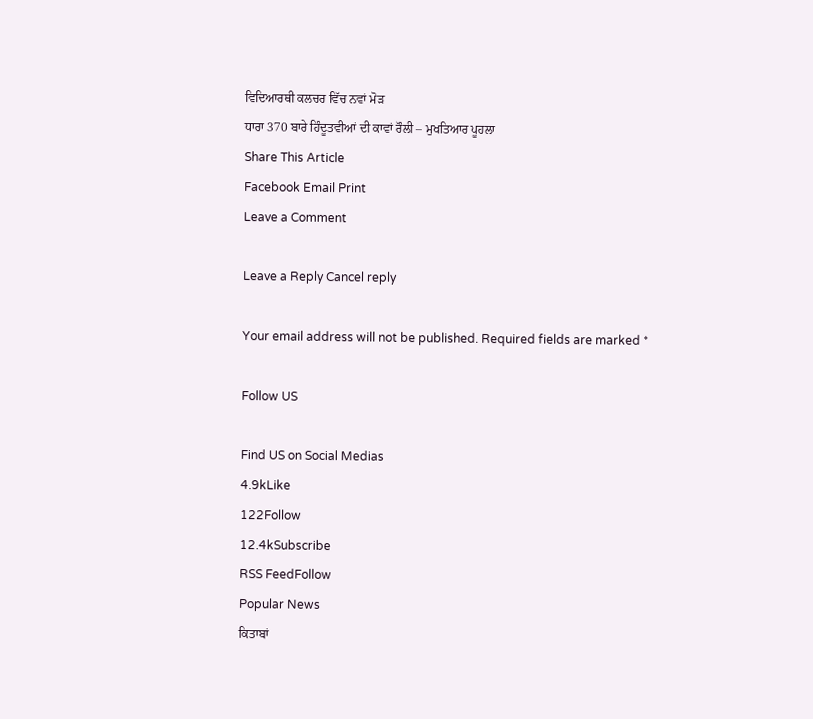ਵਿਦਿਆਰਥੀ ਕਲਚਰ ਵਿੱਚ ਨਵਾਂ ਮੋੜ
ਧਾਰਾ 370 ਬਾਰੇ ਹਿੰਦੂਤਵੀਆਂ ਦੀ ਕਾਵਾਂ ਰੌਲੀ – ਮੁਖਤਿਆਰ ਪੂਹਲਾ
Share This Article
Facebook Email Print
Leave a Comment

Leave a Reply Cancel reply

Your email address will not be published. Required fields are marked *

Follow US

Find US on Social Medias
4.9kLike
122Follow
12.4kSubscribe
RSS FeedFollow
Popular News
ਕਿਤਾਬਾਂ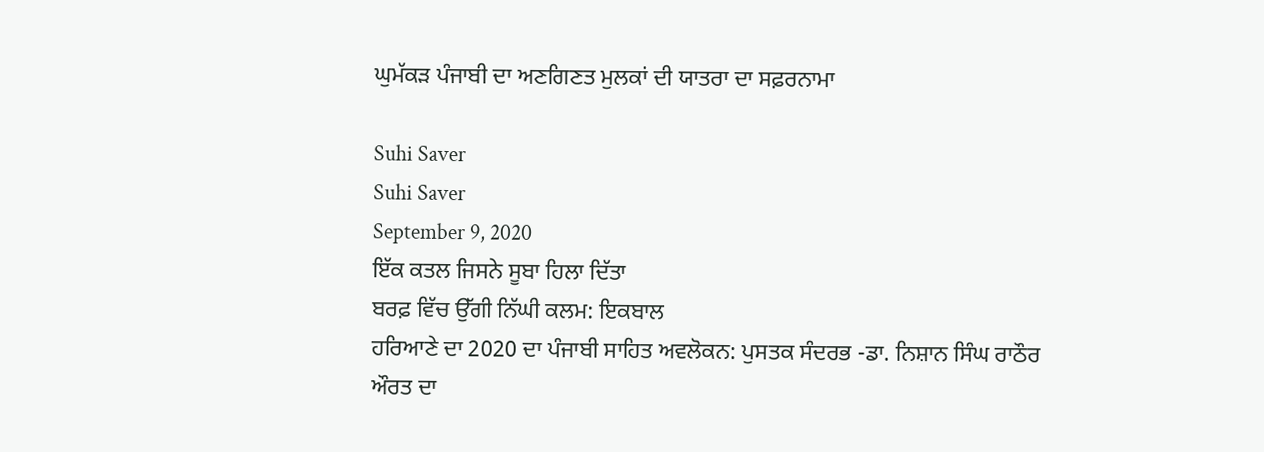ਘੁਮੱਕੜ ਪੰਜਾਬੀ ਦਾ ਅਣਗਿਣਤ ਮੁਲਕਾਂ ਦੀ ਯਾਤਰਾ ਦਾ ਸਫ਼ਰਨਾਮਾ

Suhi Saver
Suhi Saver
September 9, 2020
ਇੱਕ ਕਤਲ ਜਿਸਨੇ ਸੂਬਾ ਹਿਲਾ ਦਿੱਤਾ
ਬਰਫ਼ ਵਿੱਚ ਉੱਗੀ ਨਿੱਘੀ ਕਲਮ: ਇਕਬਾਲ
ਹਰਿਆਣੇ ਦਾ 2020 ਦਾ ਪੰਜਾਬੀ ਸਾਹਿਤ ਅਵਲੋਕਨ: ਪੁਸਤਕ ਸੰਦਰਭ -ਡਾ. ਨਿਸ਼ਾਨ ਸਿੰਘ ਰਾਠੌਰ
ਔਰਤ ਦਾ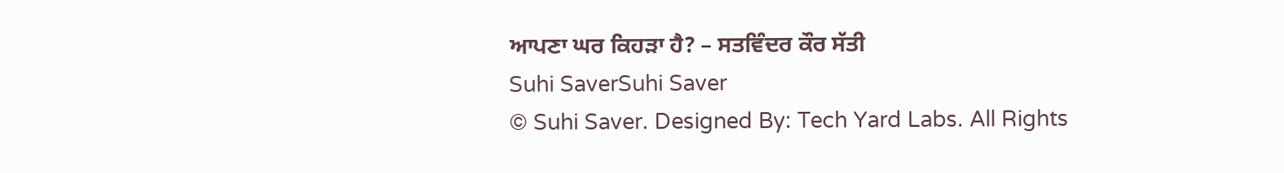ਆਪਣਾ ਘਰ ਕਿਹੜਾ ਹੈ? – ਸਤਵਿੰਦਰ ਕੌਰ ਸੱਤੀ
Suhi SaverSuhi Saver
© Suhi Saver. Designed By: Tech Yard Labs. All Rights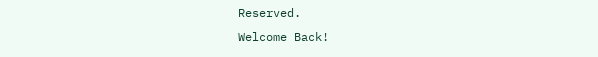Reserved.
Welcome Back!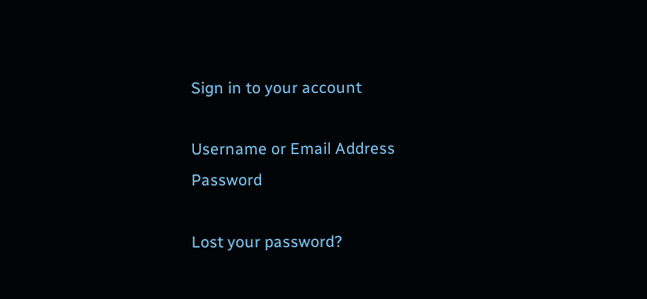Sign in to your account

Username or Email Address
Password

Lost your password?